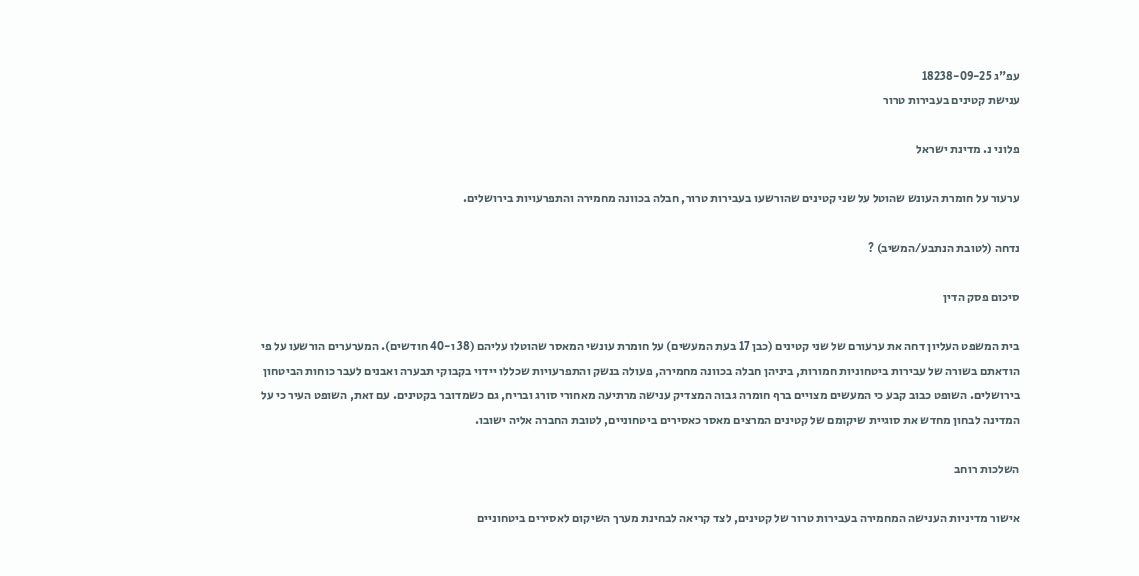עפ"ג 18238-09-25
ענישת קטינים בעבירות טרור

פלוני נ. מדינת ישראל

ערעור על חומרת העונש שהוטל על שני קטינים שהורשעו בעבירות טרור, חבלה בכוונה מחמירה והתפרעויות בירושלים.

נדחה (לטובת הנתבע/המשיב) ?

סיכום פסק הדין

בית המשפט העליון דחה את ערעורם של שני קטינים (כבן 17 בעת המעשים) על חומרת עונשי המאסר שהוטלו עליהם (38 ו-40 חודשים). המערערים הורשעו על פי הודאתם בשורה של עבירות ביטחוניות חמורות, ביניהן חבלה בכוונה מחמירה, פעולה בנשק והתפרעויות שכללו יידוי בקבוקי תבערה ואבנים לעבר כוחות הביטחון בירושלים. השופט כבוב קבע כי המעשים מצויים ברף חומרה גבוה המצדיק ענישה מרתיעה מאחורי סורג ובריח, גם כשמדובר בקטינים. עם זאת, השופט העיר כי על המדינה לבחון מחדש את סוגיית שיקומם של קטינים המרצים מאסר כאסירים ביטחוניים, לטובת החברה אליה ישובו.

השלכות רוחב

אישור מדיניות הענישה המחמירה בעבירות טרור של קטינים, לצד קריאה לבחינת מערך השיקום לאסירים ביטחוניים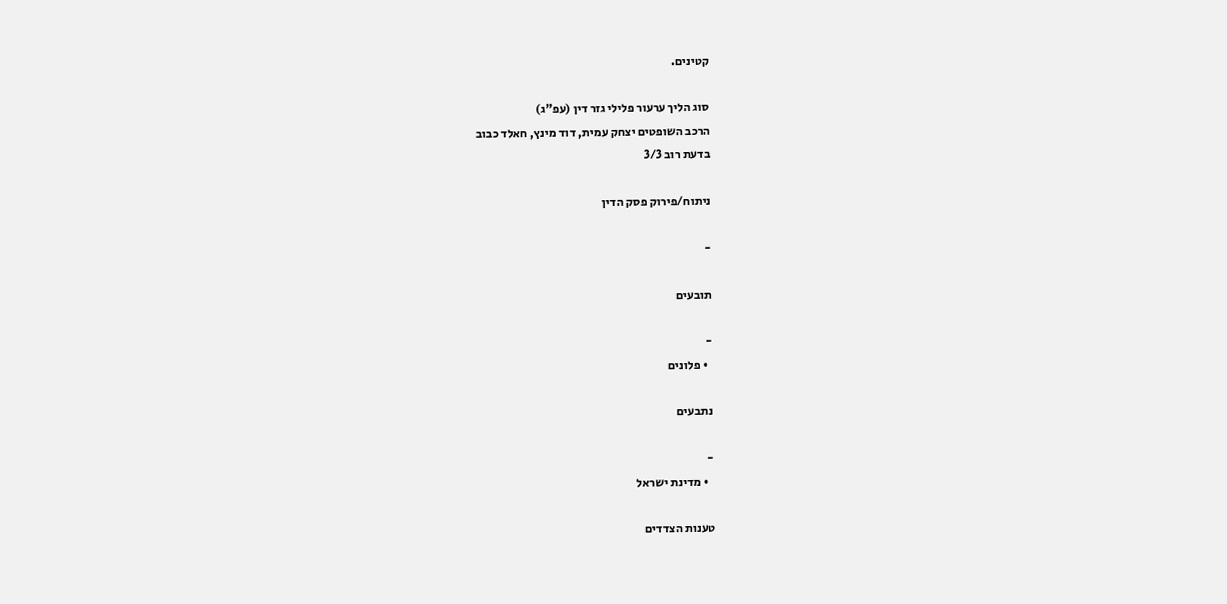קטינים.

סוג הליך ערעור פלילי גזר דין (עפ"ג)
הרכב השופטים יצחק עמית, דוד מינץ, חאלד כבוב
בדעת רוב 3/3

ניתוח/פירוק פסק הדין

-

תובעים

-
  • פלונים

נתבעים

-
  • מדינת ישראל

טענות הצדדים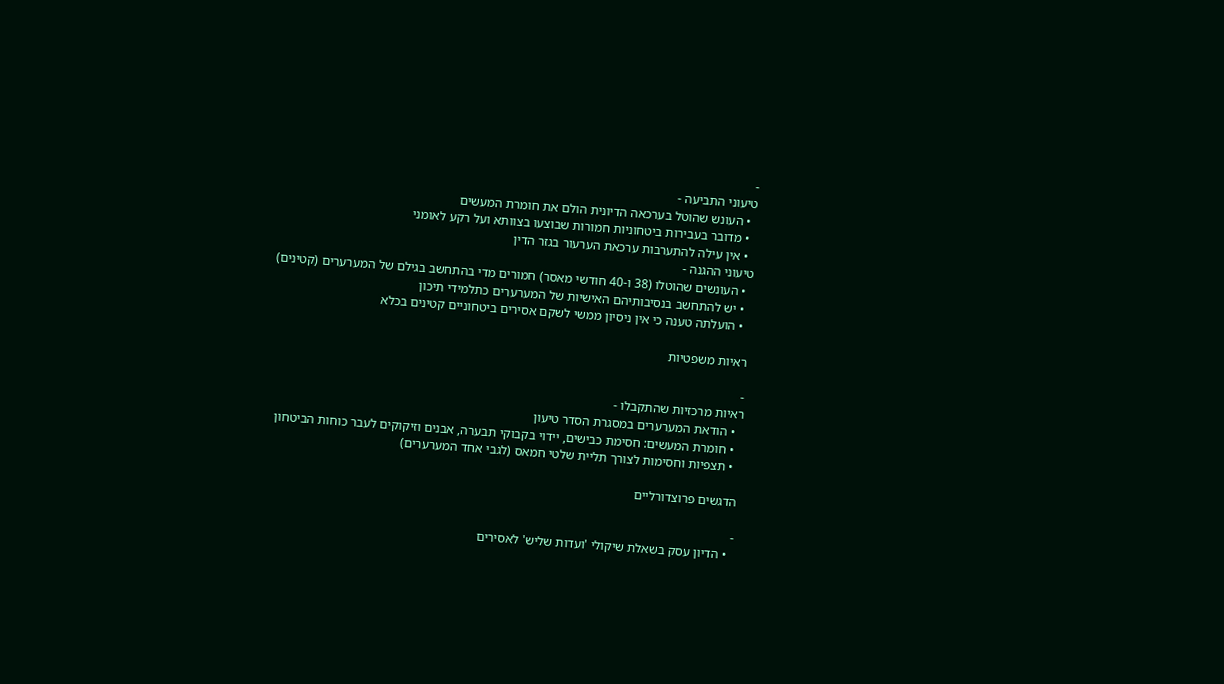-
טיעוני התביעה -
  • העונש שהוטל בערכאה הדיונית הולם את חומרת המעשים
  • מדובר בעבירות ביטחוניות חמורות שבוצעו בצוותא ועל רקע לאומני
  • אין עילה להתערבות ערכאת הערעור בגזר הדין
טיעוני ההגנה -
  • העונשים שהוטלו (38 ו-40 חודשי מאסר) חמורים מדי בהתחשב בגילם של המערערים (קטינים)
  • יש להתחשב בנסיבותיהם האישיות של המערערים כתלמידי תיכון
  • הועלתה טענה כי אין ניסיון ממשי לשקם אסירים ביטחוניים קטינים בכלא

ראיות משפטיות

-
ראיות מרכזיות שהתקבלו -
  • הודאת המערערים במסגרת הסדר טיעון
  • חומרת המעשים: חסימת כבישים, יידוי בקבוקי תבערה, אבנים וזיקוקים לעבר כוחות הביטחון
  • תצפיות וחסימות לצורך תליית שלטי חמאס (לגבי אחד המערערים)

הדגשים פרוצדורליים

-
  • הדיון עסק בשאלת שיקולי 'ועדות שליש' לאסירים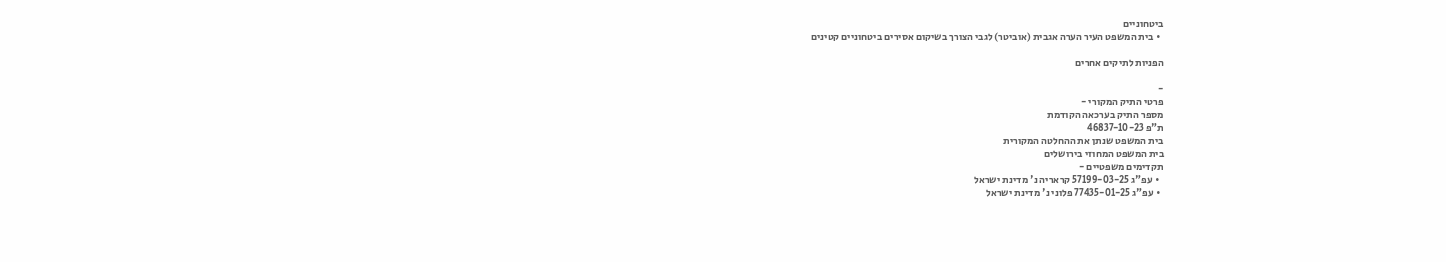ביטחוניים
  • בית המשפט העיר הערה אגבית (אוביטר) לגבי הצורך בשיקום אסירים ביטחוניים קטינים

הפניות לתיקים אחרים

-
פרטי התיק המקורי -
מספר התיק בערכאה הקודמת
ת"פ 46837-10-23
בית המשפט שנתן את ההחלטה המקורית
בית המשפט המחוזי בירושלים
תקדימים משפטיים -
  • עפ"ג 57199-03-25 קראריה נ' מדינת ישראל
  • עפ"ג 77435-01-25 פלוני נ' מדינת ישראל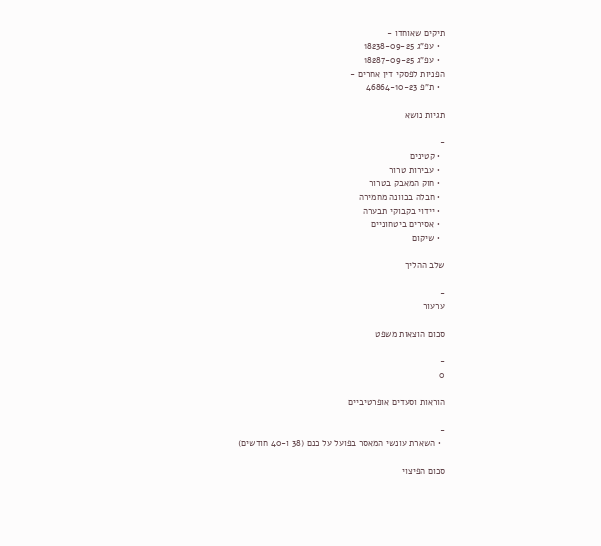תיקים שאוחדו -
  • עפ"ג 18238-09-25
  • עפ"ג 18287-09-25
הפניות לפסקי דין אחרים -
  • ת"פ 46864-10-23

תגיות נושא

-
  • קטינים
  • עבירות טרור
  • חוק המאבק בטרור
  • חבלה בכוונה מחמירה
  • יידוי בקבוקי תבערה
  • אסירים ביטחוניים
  • שיקום

שלב ההליך

-
ערעור

סכום הוצאות משפט

-
0

הוראות וסעדים אופרטיביים

-
  • השארת עונשי המאסר בפועל על כנם (38 ו-40 חודשים)

סכום הפיצוי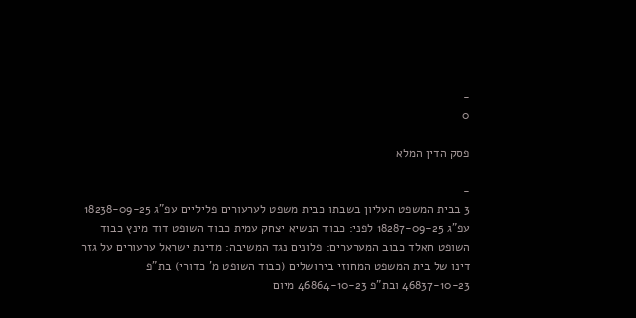-
0

פסק הדין המלא

-
3 בבית המשפט העליון בשבתו כבית משפט לערעורים פליליים עפ"ג 18238-09-25 עפ"ג 18287-09-25 לפני: כבוד הנשיא יצחק עמית כבוד השופט דוד מינץ כבוד השופט חאלד כבוב המערערים: פלונים נגד המשיבה: מדינת ישראל ערעורים על גזר דינו של בית המשפט המחוזי בירושלים (כבוד השופט מ' כדורי) בת"פ 46837-10-23 ובת"פ 46864-10-23 מיום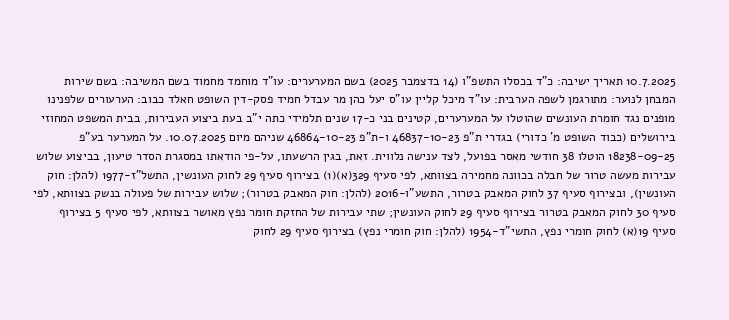10.7.2025 תאריך ישיבה: כ"ד בכסלו התשפ"ו (14 בדצמבר 2025) בשם המערערים: עו"ד מוחמד מחמוד בשם המשיבה: בשם שירות המבחן לנוער: מתורגמן לשפה הערבית: עו"ד מיכל קליין עו"ס יעל כהן מר עבדל חמיד פסק-דין השופט חאלד כבוב: הערעורים שלפנינו מופנים נגד חומרת העונשים שהוטלו על המערערים, קטינים בני כ-17 שנים תלמידי כתה י"ב בעת ביצוע העבירות, בבית המשפט המחוזי בירושלים (כבוד השופט מ' כדורי) בגדרי ת"פ 46837-10-23 ו-ת"פ 46864-10-23 שניהם מיום 10.07.2025. על המערער בע"פ 18238-09-25 הוטלו 38 חודשי מאסר בפועל, לצד ענישה נלווית. זאת, בגין הרשעתו, על-פי הודאתו במסגרת הסדר טיעון, בביצוע שלוש עבירות מעשה טרור של חבלה בכוונה מחמירה בצוותא, לפי סעיף 329(א)(1) בצירוף סעיף 29 לחוק העונשין, התשל"ז-1977 (להלן: חוק העונשין), ובצירוף סעיף 37 לחוק המאבק בטרור, התשע"ו-2016 (להלן: חוק המאבק בטרור); שלוש עבירות של פעולה בנשק בצוותא, לפי סעיף 30 לחוק המאבק בטרור בצירוף סעיף 29 לחוק העונשין; שתי עבירות של החזקת חומר נפץ מאושר בצוותא, לפי סעיף 5 בצירוף סעיף 19(א) לחוק חומרי נפץ, התשי"ד-1954 (להלן: חוק חומרי נפץ) בצירוף סעיף 29 לחוק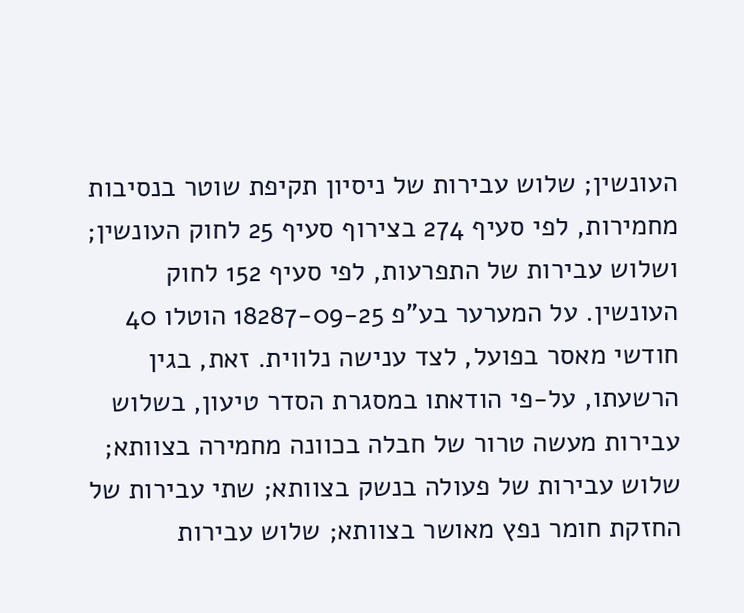העונשין; שלוש עבירות של ניסיון תקיפת שוטר בנסיבות מחמירות, לפי סעיף 274 בצירוף סעיף 25 לחוק העונשין; ושלוש עבירות של התפרעות, לפי סעיף 152 לחוק העונשין. על המערער בע"פ 18287-09-25 הוטלו 40 חודשי מאסר בפועל, לצד ענישה נלווית. זאת, בגין הרשעתו, על-פי הודאתו במסגרת הסדר טיעון, בשלוש עבירות מעשה טרור של חבלה בכוונה מחמירה בצוותא; שלוש עבירות של פעולה בנשק בצוותא; שתי עבירות של החזקת חומר נפץ מאושר בצוותא; שלוש עבירות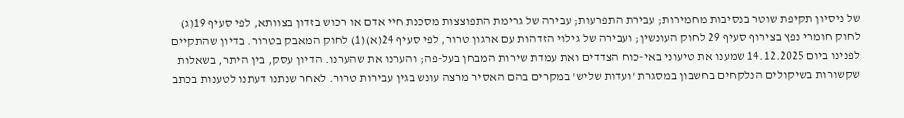של ניסיון תקיפת שוטר בנסיבות מחמירות; עבירת התפרעות; עבירה של גרימת התפוצצות מסכנת חיי אדם או רכוש בזדון בצוותא, לפי סעיף 19(ג) לחוק חומרי נפץ בצירוף סעיף 29 לחוק העונשין; ועבירה של גילוי הזדהות עם ארגון טרור, לפי סעיף 24(א)(1) לחוק המאבק בטרור. בדיון שהתקיים לפנינו ביום 14.12.2025 שמענו את טיעוני באי-כוח הצדדים ואת עמדת שירות המבחן בעל-פה; והערנו את שהערנו. הדיון עסק, בין היתר, בשאלות שקשורות בשיקולים הנלקחים בחשבון במסגרת 'ועדות שליש' במקרים בהם האסיר מרצה עונש בגין עבירות טרור. לאחר שנתנו דעתנו לטענות בכתב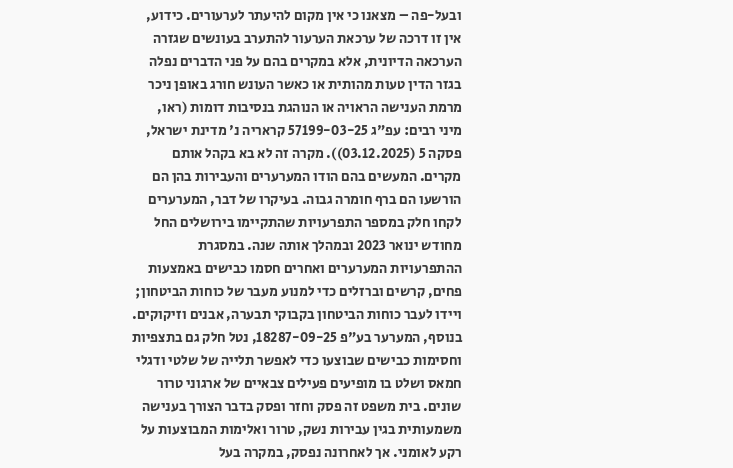ובעל-פה – מצאנו כי אין מקום להיעתר לערעורים. כידוע, אין זו דרכה של ערכאת הערעור להתערב בעונשים שגזרה הערכאה הדיונית, אלא במקרים בהם על פני הדברים נפלה בגזר הדין טעות מהותית או כאשר העונש חורג באופן ניכר מרמת הענישה הראויה או הנוהגת בנסיבות דומות (ראו, מיני רבים: עפ"ג 57199-03-25 קראריה נ' מדינת ישראל, פסקה 5 (03.12.2025)). מקרה זה לא בא בקהל אותם מקרים. המעשים בהם הודו המערערים והעבירות בהן הם הורשעו הם ברף חומרה גבוה. בעיקרו של דבר, המערערים לקחו חלק במספר התפרעויות שהתקיימו בירושלים החל מחודש ינואר 2023 ובמהלך אותה שנה. במסגרת ההתפרעויות המערערים ואחרים חסמו כבישים באמצעות פחים, קרשים וברזלים כדי למנוע מעבר של כוחות הביטחון; ויידו לעבר כוחות הביטחון בקבוקי תבערה, אבנים וזיקוקים. בנוסף, המערער בע"פ 18287-09-25, נטל חלק גם בתצפיות וחסימות כבישים שבוצעו כדי לאפשר תלייה של שלטי ודגלי חמאס ושלט בו מופיעים פעילים צבאיים של ארגוני טרור שונים. בית משפט זה פסק וחזר ופסק בדבר הצורך בענישה משמעותית בגין עבירות נשק, טרור ואלימות המבוצעות על רקע לאומני. אך לאחרונה נפסק, במקרה בעל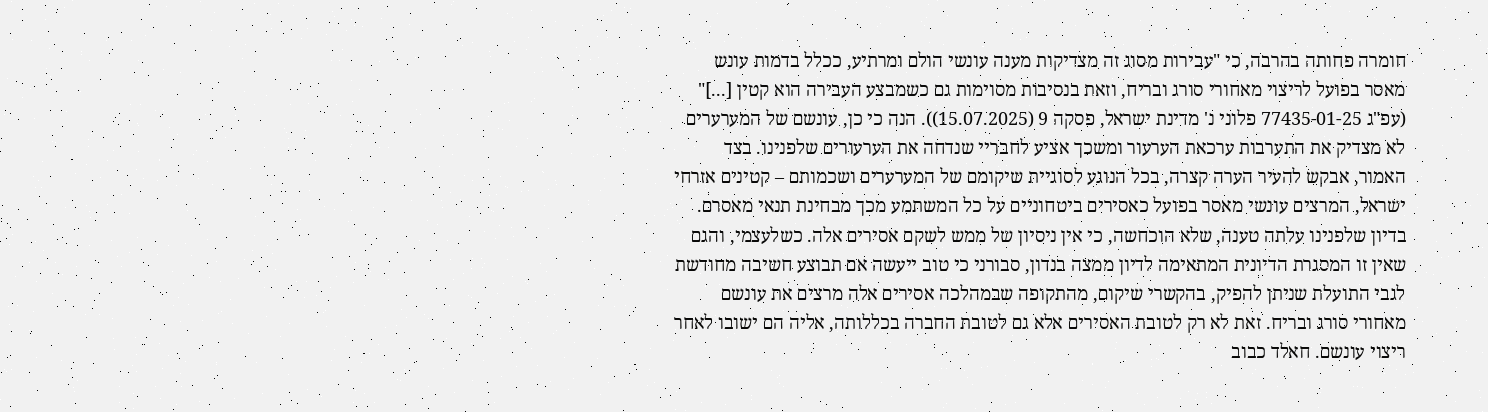חומרה פחותה בהרבה, כי "עבירות מסוג זה מצדיקות מענה עונשי הולם ומרתיע, ככלל בדמות עונש מאסר בפועל לריצוי מאחורי סורג ובריח, וזאת בנסיבות מסוימות גם כשמבצע העבירה הוא קטין [...]" (עפ"ג 77435-01-25 פלוני נ' מדינת ישראל, פסקה 9 (15.07.2025)). הנה כי כן, עונשם של המערערים לא מצדיק את התערבות ערכאת הערעור ומשכך אציע לחבריי שנדחה את הערעורים שלפנינו. בצד האמור, אבקש להעיר הערה קצרה, בכל הנוגע לסוגיית שיקומם של המערערים ושכמותם – קטינים אזרחי ישראל, המרצים עונשי מאסר בפועל כאסירים ביטחוניים על כל המשתמע מכך מבחינת תנאי מאסרם. בדיון שלפנינו עלתה טענה, שלא הוכחשה, כי אין ניסיון של ממש לשקם אסירים אלה. כשלעצמי, והגם שאין זו המסגרת הדיונית המתאימה לדיון ממצה בנדון, סבורני כי טוב ייעשה אם תבוצע חשיבה מחודשת לגבי התועלת שניתן להפיק, בהקשרי שיקום, מהתקופה שבמהלכה אסירים אלה מרצים את עונשם מאחורי סורג ובריח. זאת לא רק לטובת האסירים אלא גם לטובת החברה בכללותה, אליה הם ישובו לאחר ריצוי עונשם. חאלד כבוב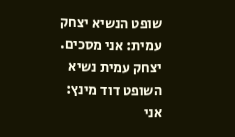שופט הנשיא יצחק עמית: אני מסכים. יצחק עמית נשיא השופט דוד מינץ: אני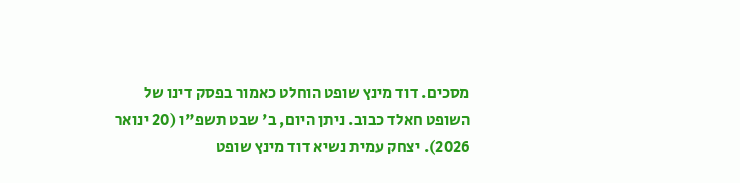מסכים. דוד מינץ שופט הוחלט כאמור בפסק דינו של השופט חאלד כבוב. ניתן היום, ב' שבט תשפ"ו (20 ינואר 2026). יצחק עמית נשיא דוד מינץ שופט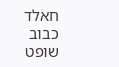חאלד כבוב שופט